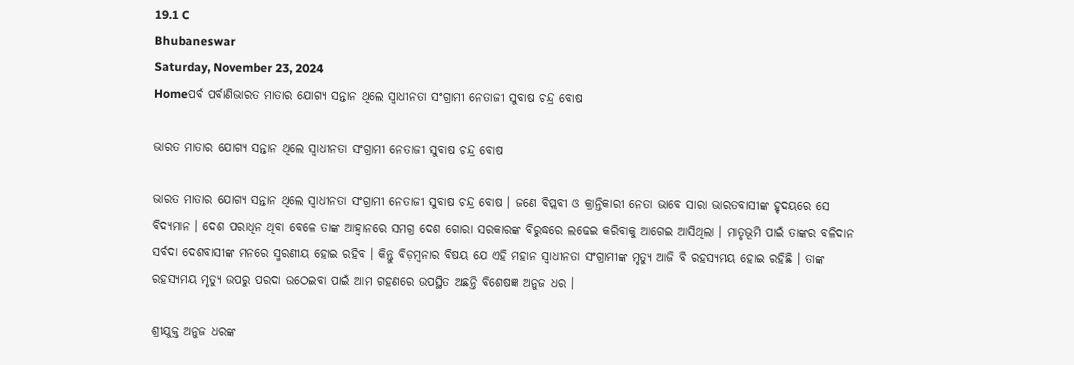19.1 C
Bhubaneswar
Saturday, November 23, 2024
Homeପର୍ବ ପର୍ବାଣିଭାରତ ମାତାର ଯୋଗ୍ୟ ସନ୍ତାନ ଥିଲେ ସ୍ଵାଧୀନତା ସଂଗ୍ରାମୀ ନେତାଜୀ ସୁବାଷ ଚନ୍ଦ୍ର ବୋଷ

ଭାରତ ମାତାର ଯୋଗ୍ୟ ସନ୍ତାନ ଥିଲେ ସ୍ଵାଧୀନତା ସଂଗ୍ରାମୀ ନେତାଜୀ ସୁବାଷ ଚନ୍ଦ୍ର ବୋଷ

ଭାରତ ମାତାର ଯୋଗ୍ୟ ସନ୍ତାନ ଥିଲେ ସ୍ଵାଧୀନତା ସଂଗ୍ରାମୀ ନେତାଜୀ ସୁବାଷ ଚନ୍ଦ୍ର ବୋଷ । ଜଣେ ବିପ୍ଲବୀ ଓ କ୍ରାନ୍ତିକାରୀ ନେତା ଭାବେ ସାରା ଭାରତବାସୀଙ୍କ ହୃଦୟରେ ସେ ବିଦ୍ୟମାନ । ଦେଶ ପରାଧିନ ଥିବା ବେଳେ ତାଙ୍କ ଆହ୍ବାନରେ ସମଗ୍ର ଦେଶ ଗୋରା ସରକାରଙ୍କ ବିରୁଦ୍ଧରେ ଲଢେଇ କରିବାକୁ ଆଗେଇ ଆସିଥିଲା । ମାତୃଭୂମି ପାଇଁ ତାଙ୍କର ବଳିଦାନ ସର୍ବଦା ଦେଶବାସୀଙ୍କ ମନରେ ସ୍ମରଣୀୟ ହୋଇ ରହିବ । କିନ୍ତୁ ବିଡ଼ମ୍ବନାର ବିଷୟ ଯେ ଏହି ମହାନ ସ୍ବାଧୀନତା ସଂଗ୍ରାମୀଙ୍କ ମୃତ୍ୟୁ ଆଜି ବି ରହସ୍ୟମୟ ହୋଇ ରହିଛି । ତାଙ୍କ ରହସ୍ୟମୟ ମୃତ୍ୟୁ ଉପରୁ ପରଦା ଉଠେଇବା ପାଇଁ ଆମ ଗହଣରେ ଉପସ୍ଥିତ ଅଛନ୍ତି ବିଶେଷଜ୍ଞ ଅନୁଜ ଧର ।

ଶ୍ରୀଯୁକ୍ତ ଅନୁଜ ଧରଙ୍କ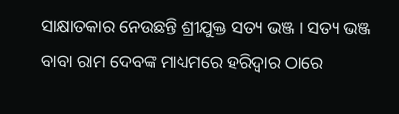ସାକ୍ଷାତକାର ନେଉଛନ୍ତି ଶ୍ରୀଯୁକ୍ତ ସତ୍ୟ ଭଞ୍ଜ । ସତ୍ୟ ଭଞ୍ଜ ବାବା ରାମ ଦେବଙ୍କ ମାଧ୍ୟମରେ ହରିଦ୍ଵାର ଠାରେ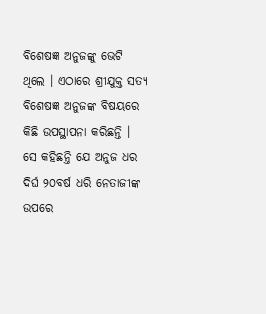ବିଶେଷଜ୍ଞ ଅନୁଜଙ୍କୁ ଭେଟି ଥିଲେ । ଏଠାରେ ଶ୍ରୀଯୁକ୍ତ ସତ୍ୟ ବିଶେଷଜ୍ଞ ଅନୁଜଙ୍କ ବିଷୟରେ କିଛି ଉପସ୍ଥାପନା କରିଛନ୍ତି । ସେ କହିଛନ୍ତି ଯେ ଅନୁଜ ଧର ଦିର୍ଘ ୨୦ବର୍ଷ ଧରି ନେତାଜୀଙ୍କ ଉପରେ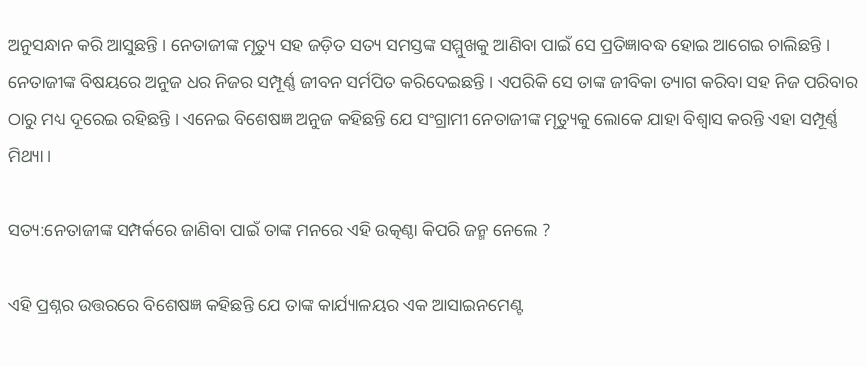ଅନୁସନ୍ଧାନ କରି ଆସୁଛନ୍ତି । ନେତାଜୀଙ୍କ ମୃତ୍ୟୁ ସହ ଜଡ଼ିତ ସତ୍ୟ ସମସ୍ତଙ୍କ ସମ୍ମୁଖକୁ ଆଣିବା ପାଇଁ ସେ ପ୍ରତିଜ୍ଞାବଦ୍ଧ ହୋଇ ଆଗେଇ ଚାଲିଛନ୍ତି । ନେତାଜୀଙ୍କ ବିଷୟରେ ଅନୁଜ ଧର ନିଜର ସମ୍ପୂର୍ଣ୍ଣ ଜୀବନ ସର୍ମପିତ କରିଦେଇଛନ୍ତି । ଏପରିକି ସେ ତାଙ୍କ ଜୀବିକା ତ୍ୟାଗ କରିବା ସହ ନିଜ ପରିବାର ଠାରୁ ମଧ୍ୟ ଦୂରେଇ ରହିଛନ୍ତି । ଏନେଇ ବିଶେଷଜ୍ଞ ଅନୁଜ କହିଛନ୍ତି ଯେ ସଂଗ୍ରାମୀ ନେତାଜୀଙ୍କ ମୃତ୍ୟୁକୁ ଲୋକେ ଯାହା ବିଶ୍ବାସ କରନ୍ତି ଏହା ସମ୍ପୂର୍ଣ୍ଣ ମିଥ୍ୟା ।

ସତ୍ୟ:ନେତାଜୀଙ୍କ ସମ୍ପର୍କରେ ଜାଣିବା ପାଇଁ ତାଙ୍କ ମନରେ ଏହି ଉତ୍କଣ୍ଠା କିପରି ଜନ୍ମ ନେଲେ ?

ଏହି ପ୍ରଶ୍ନର ଉତ୍ତରରେ ବିଶେଷଜ୍ଞ କହିଛନ୍ତି ଯେ ତାଙ୍କ କାର୍ଯ୍ୟାଳୟର ଏକ ଆସାଇନମେଣ୍ଟ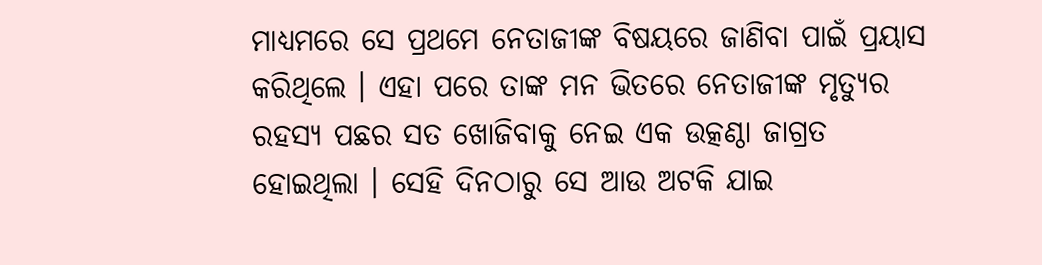ମାଧ୍ୟମରେ ସେ ପ୍ରଥମେ ନେତାଜୀଙ୍କ ବିଷୟରେ ଜାଣିବା ପାଇଁ ପ୍ରୟାସ କରିଥିଲେ । ଏହା ପରେ ତାଙ୍କ ମନ ଭିତରେ ନେତାଜୀଙ୍କ ମୃତ୍ୟୁର ରହସ୍ୟ ପଛର ସତ ଖୋଜିବାକୁ ନେଇ ଏକ ଉତ୍କଣ୍ଠା ଜାଗ୍ରତ ହୋଇଥିଲା । ସେହି ଦିନଠାରୁ ସେ ଆଉ ଅଟକି ଯାଇ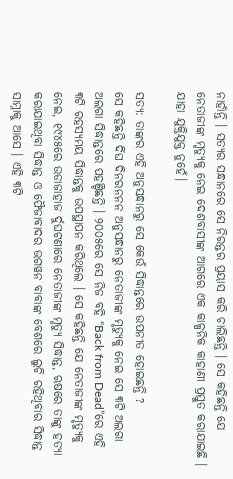ନାହାଁନ୍ତି । ସତ୍ୟର ସନ୍ଧାନରେ ସେ ନିରନ୍ତର ପ୍ରୟାସ କରି ଚାଲିଛନ୍ତି । ସେ କହିଛନ୍ତି ଯେ ନେତାଜୀଙ୍କ ମୃତ୍ୟୁକୁ ନେଇ ଦେଶବାସୀଙ୍କ ଆଗରେ ଏକ କାଳ୍ପନିକ କାହାଣୀ ପ୍ରସ୍ତୁତ କରାଯାଇଛି । ଯାହା ଯୁକ୍ତିଯୁକ୍ତ ନୁହେଁ।

ସତ୍ୟ: ତାଙ୍କର ଏହି ଅନୁସନ୍ଧାନରୁ ସେ କେଉଁ ସିଦ୍ଧାନ୍ତରେ ଉପନୀତ ହୋଇଛନ୍ତି ?
ସେ କହିଛନ୍ତି ର୍ଦିଘ ଦିନରନନନ ଅନୁସନ୍ଧାନରୁ ନେତାଜୀଙ୍କ ମୃତ୍ୟୁକୁ ନେଇ ସେ ୩ଟି ଅଲଗା ଅଲଗା ସିଦ୍ଧାନ୍ତରେ ପହଞ୍ଚିଛନ୍ତି । ୨୦୦୫ରେ ସେ ନିଜ ବହି “Back from Dead”ରେ ଏହି ୩ଟି ରହସ୍ୟମୟ ସିଦ୍ଧାନ୍ତକୁ ଉପସ୍ଥାପନ କରିଥିଲେ । ସେ କହିଛନ୍ତି ଯେ ନେତାଜୀଙ୍କ ମୃତ୍ୟୁକୁ ନେଇ, ୧୯୪୫ରେ ଉଡାଜାହାଜ ର୍ଦୁଘଟଣାରେ ନେତାଜୀଙ୍କ ମୃତ୍ୟୁ ସିଦ୍ଧାନ୍ତ, ଋଷରେ ତାଙ୍କୁ ହତ୍ୟା କରାଯାଇଥିବା ସିଦ୍ଧାନ୍ତ ଓ ଫୈଜାବାଦର ଭଗୱନ ବାବାଙ୍କ ବେଶରେ ଲୁଚି ରହିଥିବାର ସିଦ୍ଧାନ୍ତ ସାମ୍ନାକୁ ଆସେ । ଏହି ୩ଟି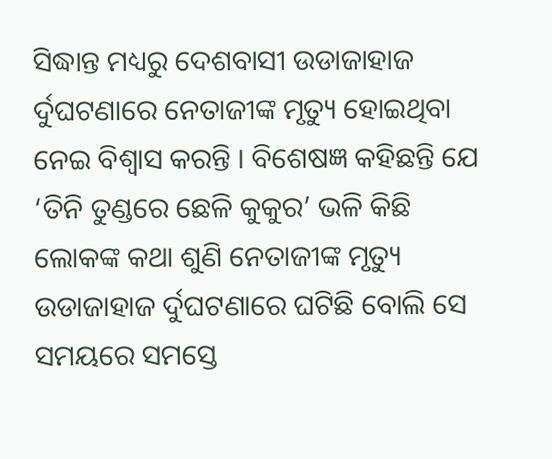ସିଦ୍ଧାନ୍ତ ମଧ୍ୟରୁ ଦେଶବାସୀ ଉଡାଜାହାଜ ର୍ଦୁଘଟଣାରେ ନେତାଜୀଙ୍କ ମୃତ୍ୟୁ ହୋଇଥିବା ନେଇ ବିଶ୍ବାସ କରନ୍ତି । ବିଶେଷଜ୍ଞ କହିଛନ୍ତି ଯେ ‘ତିନି ତୁଣ୍ଡରେ ଛେଳି କୁକୁର’ ଭଳି କିଛି ଲୋକଙ୍କ କଥା ଶୁଣି ନେତାଜୀଙ୍କ ମୃତ୍ୟୁ ଉଡାଜାହାଜ ର୍ଦୁଘଟଣାରେ ଘଟିଛି ବୋଲି ସେ ସମୟରେ ସମସ୍ତେ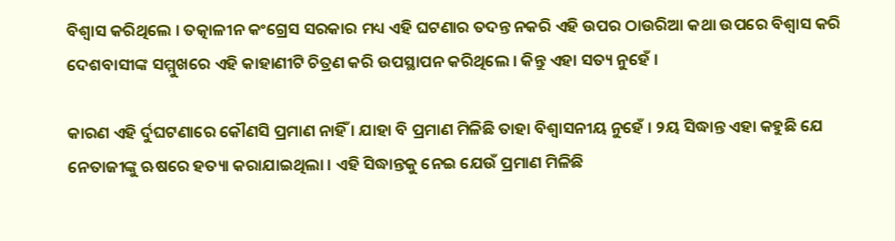ବିଶ୍ବାସ କରିଥିଲେ । ତତ୍କାଳୀନ କଂଗ୍ରେସ ସରକାର ମଧ୍ୟ ଏହି ଘଟଣାର ତଦନ୍ତ ନକରି ଏହି ଉପର ଠାଉରିଆ କଥା ଉପରେ ବିଶ୍ବାସ କରି ଦେଶବାସୀଙ୍କ ସମ୍ମୁଖରେ ଏହି କାହାଣୀଟି ଚିତ୍ରଣ କରି ଉପସ୍ଥାପନ କରିଥିଲେ । କିନ୍ତୁ ଏହା ସତ୍ୟ ନୁହେଁ ।

କାରଣ ଏହି ର୍ଦୁଘଟଣାରେ କୌଣସି ପ୍ରମାଣ ନାହିଁ । ଯାହା ବି ପ୍ରମାଣ ମିଳିଛି ତାହା ବିଶ୍ବାସନୀୟ ନୁହେଁ । ୨ୟ ସିଦ୍ଧାନ୍ତ ଏହା କହୁଛି ଯେ ନେତାଜୀଙ୍କୁ ଋଷରେ ହତ୍ୟା କରାଯାଇଥିଲା । ଏହି ସିଦ୍ଧାନ୍ତକୁ ନେଇ ଯେଉଁ ପ୍ରମାଣ ମିଳିଛି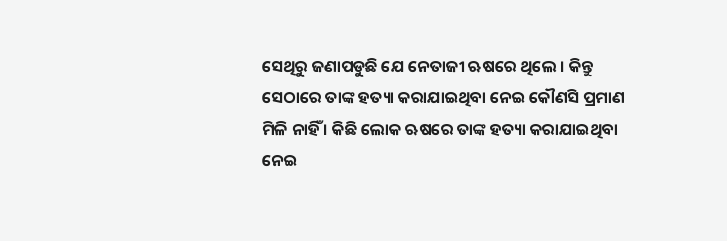ସେଥିରୁ ଜଣାପଡୁଛି ଯେ ନେତାଜୀ ଋଷରେ ଥିଲେ । କିନ୍ତୁ ସେଠାରେ ତାଙ୍କ ହତ୍ୟା କରାଯାଇଥିବା ନେଇ କୌଣସି ପ୍ରମାଣ ମିଳି ନାହିଁ । କିଛି ଲୋକ ଋଷରେ ତାଙ୍କ ହତ୍ୟା କରାଯାଇଥିବା ନେଇ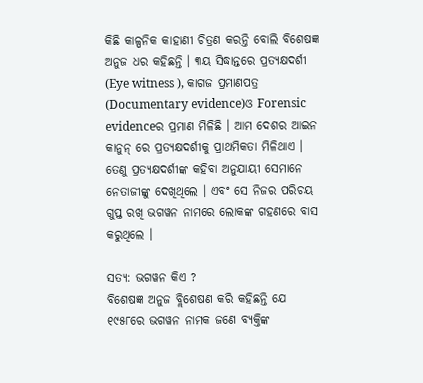କିଛି କାଳ୍ପନିକ କାହାଣୀ ଚିତ୍ରଣ କରନ୍ତି ବୋଲି ବିଶେଷଜ୍ଞ ଅନୁଜ ଧର କହିଛନ୍ତି । ୩ୟ ସିଦ୍ଧାନ୍ତରେ ପ୍ରତ୍ୟକ୍ଷଦର୍ଶୀ (Eye witness ), କାଗଜ ପ୍ରମାଣପତ୍ର (Documentary evidence)ଓ Forensic evidenceର ପ୍ରମାଣ ମିଳିଛି । ଆମ ଦେଶର ଆଇନ କାନୁନ୍ ରେ ପ୍ରତ୍ୟକ୍ଷଦର୍ଶୀକୁ ପ୍ରାଥମିକତା ମିଳିଥାଏ । ତେଣୁ ପ୍ରତ୍ୟକ୍ଷଦର୍ଶୀଙ୍କ କହିବା ଅନୁଯାୟୀ ସେମାନେ ନେତାଜୀଙ୍କୁ ଦେଖିଥିଲେ । ଏବଂ ସେ ନିଜର ପରିଚୟ ଗୁପ୍ତ ରଖି ଭଗୱନ ନାମରେ ଲୋକଙ୍କ ଗହଣରେ ବାସ କରୁଥିଲେ ।

ସତ୍ୟ: ଭଗୱନ କିଏ ?
ବିଶେଷଜ୍ଞ ଅନୁଜ ବ୍ଲିଶେଷଣ କରି କହିଛନ୍ତି ଯେ ୧୯୫୮ରେ ଭଗୱନ ନାମକ ଜଣେ ବ୍ୟକ୍ତିଙ୍କ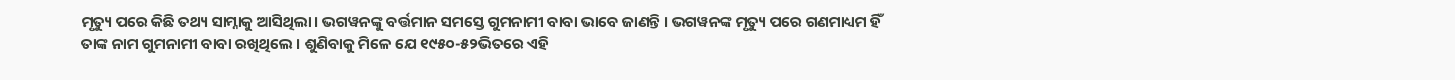ମୃତ୍ୟୁ ପରେ କିଛି ତଥ୍ୟ ସାମ୍ନାକୁ ଆସିଥିଲା। ଭଗୱନଙ୍କୁ ବର୍ତ୍ତମାନ ସମସ୍ତେ ଗୁମନାମୀ ବାବା ଭାବେ ଜାଣନ୍ତି । ଭଗୱନଙ୍କ ମୃତ୍ୟୁ ପରେ ଗଣମାଧ୍ୟମ ହିଁ ତାଙ୍କ ନାମ ଗୁମନାମୀ ବାବା ରଖିଥିଲେ । ଶୁଣିବାକୁ ମିଳେ ଯେ ୧୯୫୦-୫୨ଭିତରେ ଏହି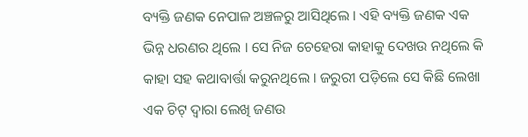ବ୍ୟକ୍ତି ଜଣକ ନେପାଳ ଅଞ୍ଚଳରୁ ଆସିଥିଲେ । ଏହି ବ୍ୟକ୍ତି ଜଣକ ଏକ ଭିନ୍ନ ଧରଣର ଥିଲେ । ସେ ନିଜ ଚେହେରା କାହାକୁ ଦେଖଉ ନଥିଲେ କି କାହା ସହ କଥାବାର୍ତ୍ତା କରୁନଥିଲେ । ଜରୁରୀ ପଡ଼ିଲେ ସେ କିଛି ଲେଖା ଏକ ଚିଟ୍ ଦ୍ଵାରା ଲେଖି ଜଣଉ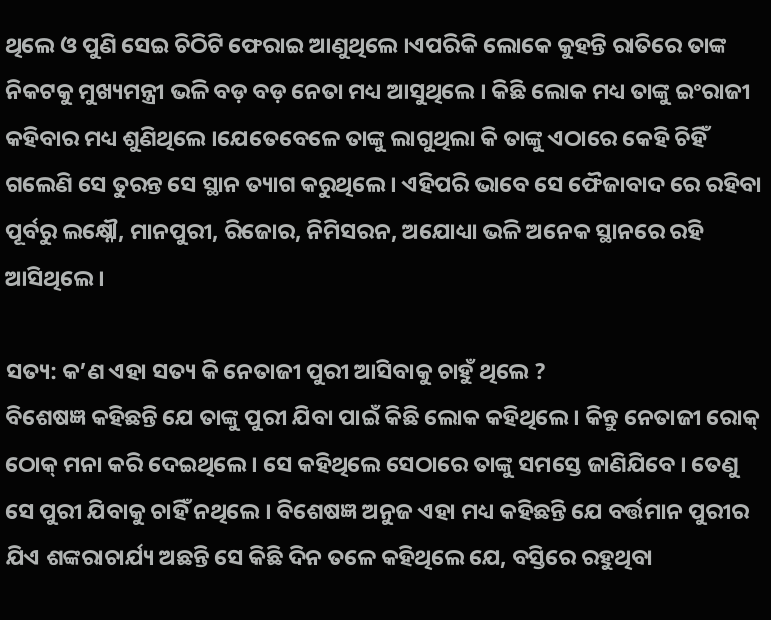ଥିଲେ ଓ ପୁଣି ସେଇ ଚିଠିଟି ଫେରାଇ ଆଣୁଥିଲେ ।ଏପରିକି ଲୋକେ କୁହନ୍ତି ରାତିରେ ତାଙ୍କ ନିକଟକୁ ମୁଖ୍ୟମନ୍ତ୍ରୀ ଭଳି ବଡ଼ ବଡ଼ ନେତା ମଧ୍ୟ ଆସୁଥିଲେ । କିଛି ଲୋକ ମଧ୍ୟ ତାଙ୍କୁ ଇଂରାଜୀ କହିବାର ମଧ୍ୟ ଶୁଣିଥିଲେ ।ଯେତେବେଳେ ତାଙ୍କୁ ଲାଗୁଥିଲା କି ତାଙ୍କୁ ଏଠାରେ କେହି ଚିହିଁ ଗଲେଣି ସେ ତୁରନ୍ତ ସେ ସ୍ଥାନ ତ୍ୟାଗ କରୁଥିଲେ । ଏହିପରି ଭାବେ ସେ ଫୈଜାବାଦ ରେ ରହିବା ପୂର୍ବରୁ ଲକ୍ଷ୍ନୌ, ମାନପୁରୀ, ରିଜୋର, ନିମିସରନ, ଅଯୋଧ୍ୟା ଭଳି ଅନେକ ସ୍ଥାନରେ ରହି ଆସିଥିଲେ ।

ସତ୍ୟ: କ’ଣ ଏହା ସତ୍ୟ କି ନେତାଜୀ ପୁରୀ ଆସିବାକୁ ଚାହୁଁ ଥିଲେ ?
ବିଶେଷଜ୍ଞ କହିଛନ୍ତି ଯେ ତାଙ୍କୁ ପୁରୀ ଯିବା ପାଇଁ କିଛି ଲୋକ କହିଥିଲେ । କିନ୍ତୁ ନେତାଜୀ ରୋକ୍ ଠୋକ୍ ମନା କରି ଦେଇଥିଲେ । ସେ କହିଥିଲେ ସେଠାରେ ତାଙ୍କୁ ସମସ୍ତେ ଜାଣିଯିବେ । ତେଣୁ ସେ ପୁରୀ ଯିବାକୁ ଚାହିଁ ନଥିଲେ । ବିଶେଷଜ୍ଞ ଅନୁଜ ଏହା ମଧ୍ୟ କହିଛନ୍ତି ଯେ ବର୍ତ୍ତମାନ ପୁରୀର ଯିଏ ଶଙ୍କରାଚାର୍ଯ୍ୟ ଅଛନ୍ତି ସେ କିଛି ଦିନ ତଳେ କହିଥିଲେ ଯେ, ବସ୍ତିରେ ରହୁଥିବା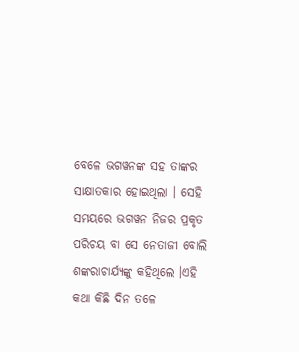ବେଳେ ଭଗୱନଙ୍କ ସହ ତାଙ୍କର ସାକ୍ଷାତକାର ହୋଇଥିଲା । ସେହି ସମୟରେ ଭଗୱନ ନିଜର ପ୍ରକୃତ ପରିଚୟ ବା ସେ ନେତାଜୀ ବୋଲି ଶଙ୍କରାଚାର୍ଯ୍ୟଙ୍କୁ କହିଥିଲେ ।ଏହି କଥା କିଛି ଦିନ ତଳେ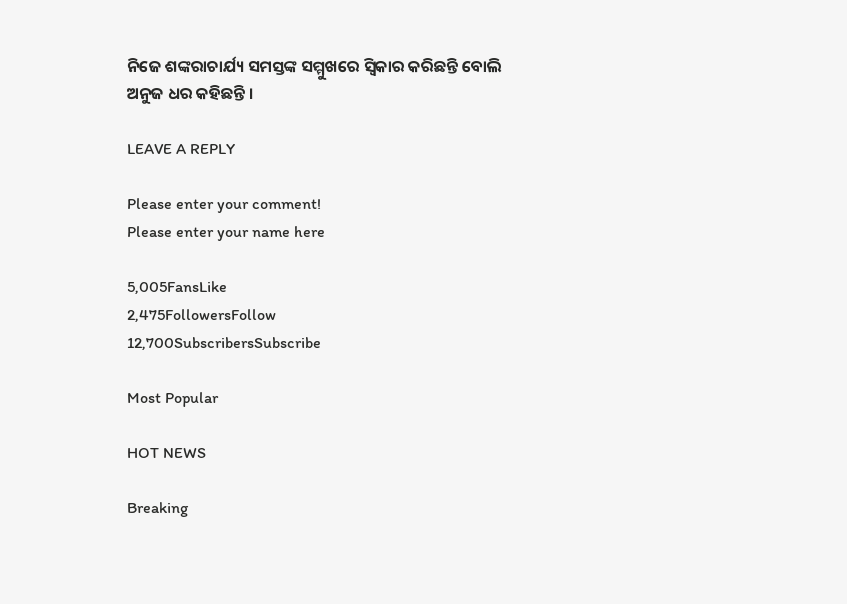ନିଜେ ଶଙ୍କରାଚାର୍ଯ୍ୟ ସମସ୍ତଙ୍କ ସମ୍ମୁଖରେ ସ୍ବିକାର କରିଛନ୍ତି ବୋଲି ଅନୁଜ ଧର କହିଛନ୍ତି ।

LEAVE A REPLY

Please enter your comment!
Please enter your name here

5,005FansLike
2,475FollowersFollow
12,700SubscribersSubscribe

Most Popular

HOT NEWS

Breaking